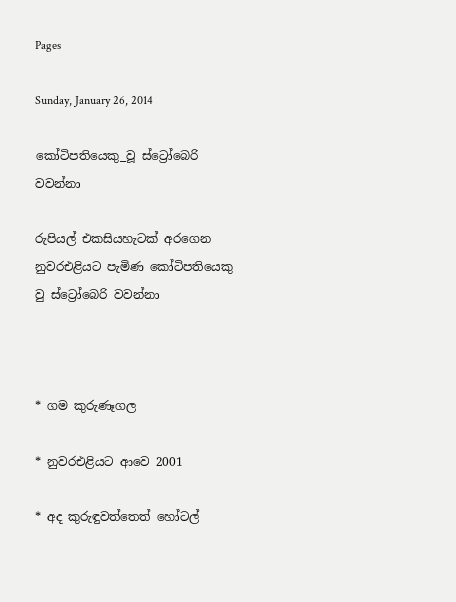Pages

Sunday, January 26, 2014

කෝටිපතියෙකු_වූ ස්‌ට්‍රෝබෙරි වවන්නා

රුපියල් එකසියහැටක්‌ අරගෙන
නුවරඑළියට පැමිණ කෝටිපතියෙකු වු ස්‌ට්‍රෝබෙරි වවන්නා



* ගම කුරුණෑගල

* නුවරඑළියට ආවෙ 2001

* අද කුරුඳුවත්තෙත් හෝටල්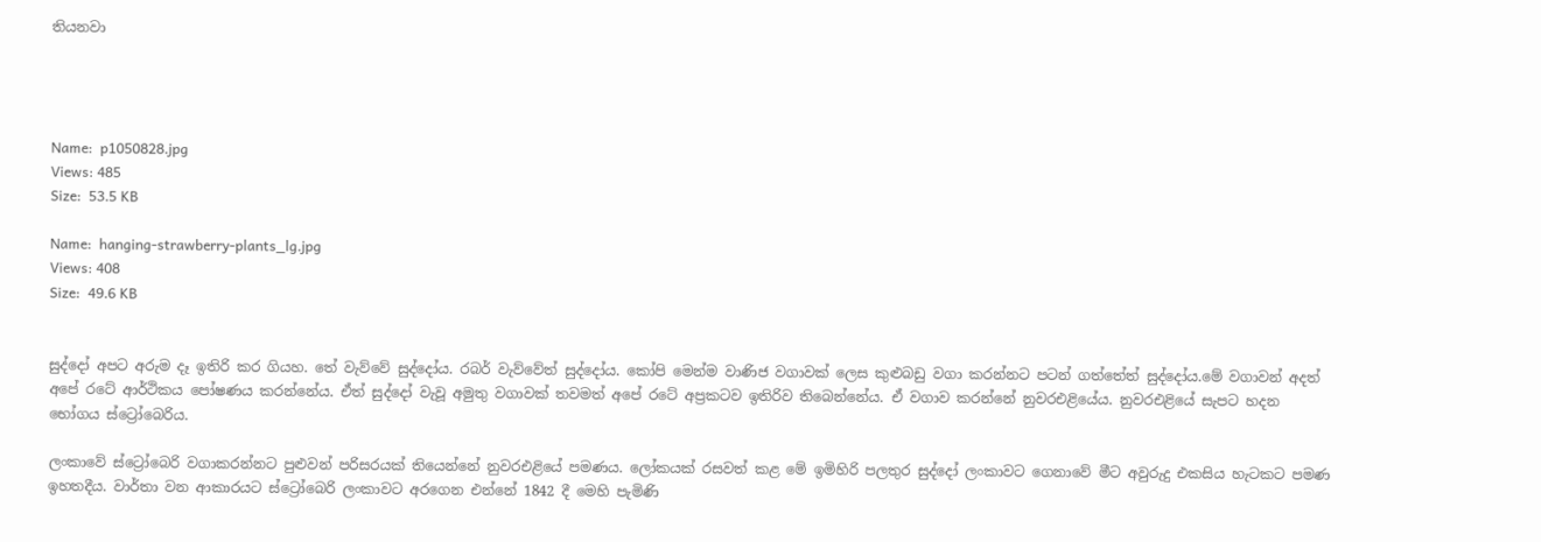තියනවා




Name:  p1050828.jpg
Views: 485
Size:  53.5 KB

Name:  hanging-strawberry-plants_lg.jpg
Views: 408
Size:  49.6 KB


සුද්දෝ අපට අරුම දෑ ඉතිරි කර ගියහ. තේ වැව්වේ සුද්දෝය. රබර් වැව්වේත් සුද්දෝය. කෝපි මෙන්ම වාණිජ වගාවක්‌ ලෙස කුළුබඩු වගා කරන්නට පටන් ගත්තේත් සුද්දෝය.මේ වගාවන් අදත් අපේ රටේ ආර්ථිකය පෝෂණය කරන්නේය. ඒත් සුද්දෝ වැවූ අමුතු වගාවක්‌ තවමත් අපේ රටේ අප්‍රකටව ඉතිරිව තිබෙන්නේය. ඒ වගාව කරන්නේ නුවරඑළියේය. නුවරඑළියේ සැපට හදන භෝගය ස්‌ට්‍රෝබෙරිය.

ලංකාවේ ස්‌ට්‍රෝබෙරි වගාකරන්නට පුළුවන් පරිසරයක්‌ තියෙන්නේ නුවරඑළියේ පමණය. ලෝකයක්‌ රසවත් කළ මේ ඉමිහිරි පලතුර සුද්දෝ ලංකාවට ගෙනාවේ මීට අවුරුදු එකසිය හැටකට පමණ ඉහතදීය. වාර්තා වන ආකාරයට ස්‌ට්‍රෝබෙරි ලංකාවට අරගෙන එන්නේ 1842 දී මෙහි පැමිණි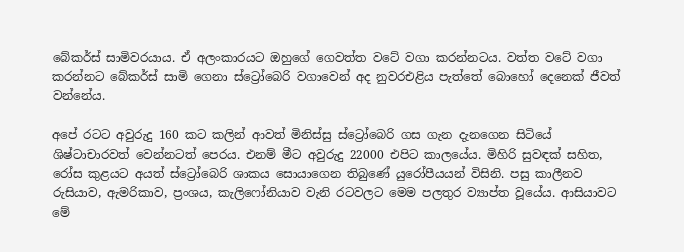බේකර්ස්‌ සාමිවරයාය. ඒ අලංකාරයට ඔහුගේ ගෙවත්ත වටේ වගා කරන්නටය. වත්ත වටේ වගා කරන්නට බේකර්ස්‌ සාමි ගෙනා ස්‌ට්‍රෝබෙරි වගාවෙන් අද නුවරඑළිය පැත්තේ බොහෝ දෙනෙක්‌ ජීවත් වන්නේය.

අපේ රටට අවුරුදු 160 කට කලින් ආවත් මිනිස්‌සු ස්‌ට්‍රෝබෙරි ගස ගැන දැනගෙන සිටියේ ශිෂ්ටාචාරවත් වෙන්නටත් පෙරය. එනම් මීට අවුරුදු 22000 එපිට කාලයේය. මිහිරි සුවඳක්‌ සහිත, රෝස කුළයට අයත් ස්‌ට්‍රෝබෙරි ශාකය සොයාගෙන තිබුණේ යුරෝපීයයන් විසිනි. පසු කාලීනව රුසියාව, ඇමරිකාව, ප්‍රංශය, කැලිෆෝනියාව වැනි රටවලට මෙම පලතුර ව්‍යාප්ත වූයේය. ආසියාවට මේ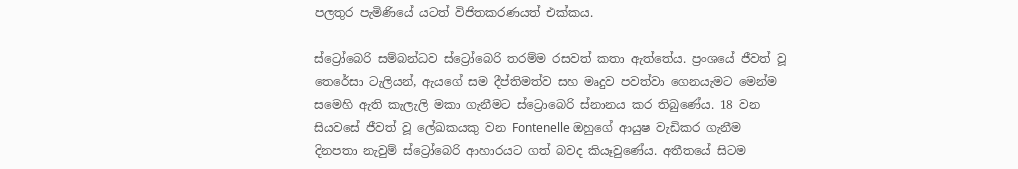පලතුර පැමිණියේ යටත් විජිතකරණයත් එක්‌කය.

ස්‌ට්‍රෝබෙරි සම්බන්ධව ස්‌ට්‍රෝබෙරි තරම්ම රසවත් කතා ඇත්තේය. ප්‍රංශයේ ජීවත් වූ තෙරේසා ටැලියන්, ඇයගේ සම දීප්තිමත්ව සහ මෘදුව පවත්වා ගෙනයැමට මෙන්ම සමෙහි ඇති කැලැලි මකා ගැනීමට ස්‌ට්‍රොබෙරි ස්‌නානය කර තිබුණේය. 18 වන සියවසේ ජීවත් වූ ලේඛකයකු වන Fontenelle ඔහුගේ ආයුෂ වැඩිකර ගැනීම දිනපතා නැවුම් ස්‌ට්‍රෝබෙරි ආහාරයට ගත් බවද කියෑවුණේය. අතීතයේ සිටම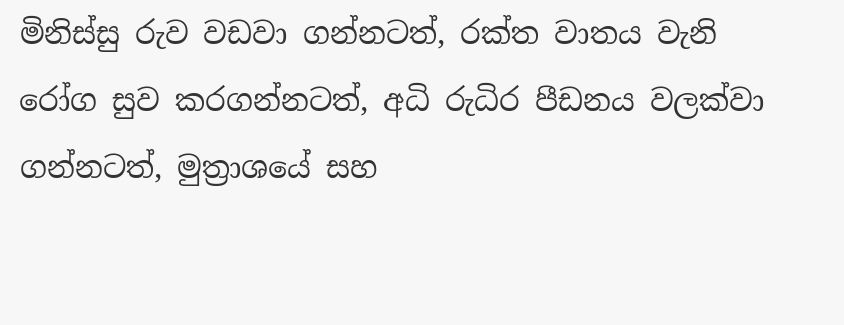මිනිස්‌සු රුව වඩවා ගන්නටත්, රක්‌ත වාතය වැනි රෝග සුව කරගන්නටත්, අධි රුධිර පීඩනය වලක්‌වා ගන්නටත්, මුත්‍රාශයේ සහ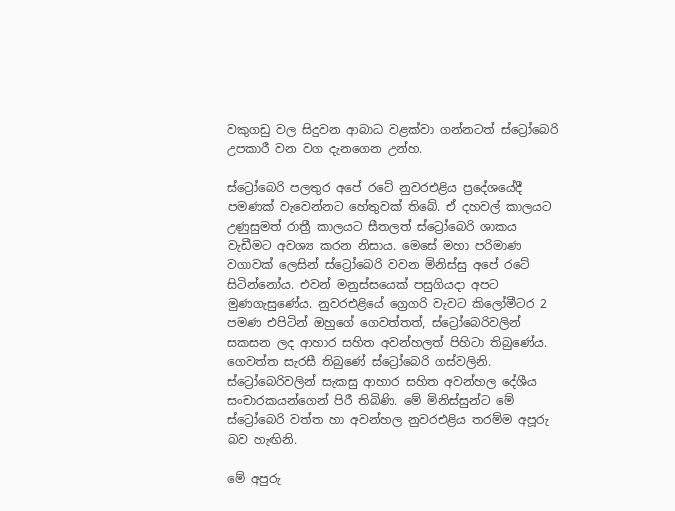වකුගඩු වල සිදුවන ආබාධ වළක්‌වා ගන්නටත් ස්‌ට්‍රෝබෙරි උපකාරී වන වග දැනගෙන උන්හ.

ස්‌ට්‍රෝබෙරි පලතුර අපේ රටේ නුවරඑළිය ප්‍රදේශයේදී පමණක්‌ වැවෙන්නට හේතුවක්‌ තිබේ. ඒ දහවල් කාලයට උණුසුමත් රාත්‍රී කාලයට සීතලත් ස්‌ට්‍රෝබෙරි ශාකය වැඩීමට අවශ්‍ය කරන නිසාය. මෙසේ මහා පරිමාණ වගාවක්‌ ලෙසින් ස්‌ට්‍රෝබෙරි වවන මිනිස්‌සු අපේ රටේ සිටින්නෝය. එවන් මනුස්‌සයෙක්‌ පසුගියදා අපට මුණගැසුණේය. නුවරඑළියේ ග්‍රෙගරි වැවට කිලෝමීටර 2 පමණ එපිටින් ඔහුගේ ගෙවත්තත්, ස්‌ට්‍රෝබෙරිවලින් සකසන ලද ආහාර සහිත අවන්හලත් පිහිටා තිබුණේය. ගෙවත්ත සැරසී තිබුණේ ස්‌ට්‍රෝබෙරි ගස්‌වලිනි. ස්‌ට්‍රෝබෙරිවලින් සැකසු ආහාර සහිත අවන්හල දේශීය සංචාරකයන්ගෙන් පිරී තිබිණි. මේ මිනිස්‌සුන්ට මේ ස්‌ට්‍රෝබෙරි වත්ත හා අවන්හල නුවරඑළිය තරම්ම අපූරු බව හැඟිනි.

මේ අපුරු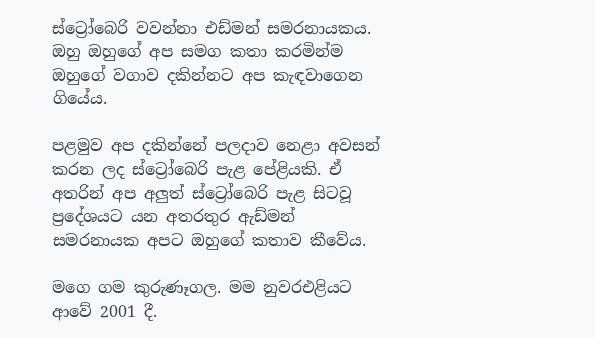ස්‌ට්‍රෝබෙරි වවන්නා එඩ්මන් සමරනායකය. ඔහු ඔහුගේ අප සමග කතා කරමින්ම ඔහුගේ වගාව දකින්නට අප කැඳවාගෙන ගියේය.

පළමුව අප දකින්නේ පලදාව නෙළා අවසන් කරන ලද ස්‌ට්‍රෝබෙරි පැළ පේළියකි. ඒ අතරින් අප අලුත් ස්‌ට්‍රෝබෙරි පැළ සිටවූ ප්‍රදේශයට යන අතරතුර ඇඩ්මන් සමරනායක අපට ඔහුගේ කතාව කීවේය.

මගෙ ගම කුරුණෑගල. මම නුවරඑළියට ආවේ 2001 දී.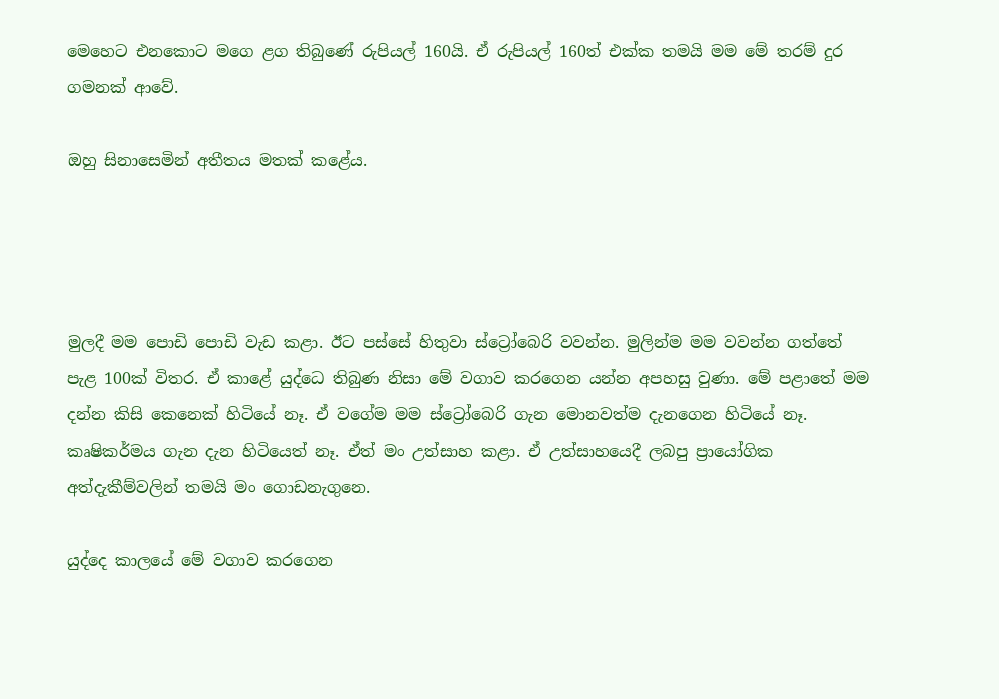මෙහෙට එනකොට මගෙ ළග තිබුණේ රුපියල් 160යි. ඒ රුපියල් 160ත් එක්‌ක තමයි මම මේ තරම් දුර ගමනක්‌ ආවේ.

ඔහු සිනාසෙමින් අතීතය මතක්‌ කළේය.




මුලදී මම පොඩි පොඩි වැඩ කළා. ඊට පස්‌සේ හිතුවා ස්‌ට්‍රෝබෙරි වවන්න. මුලින්ම මම වවන්න ගත්තේ පැළ 100ක්‌ විතර. ඒ කාළේ යුද්ධෙ තිබුණ නිසා මේ වගාව කරගෙන යන්න අපහසු වුණා. මේ පළාතේ මම දන්න කිසි කෙනෙක්‌ හිටියේ නෑ. ඒ වගේම මම ස්‌ට්‍රෝබෙරි ගැන මොනවත්ම දැනගෙන හිටියේ නෑ. කෘෂිකර්මය ගැන දැන හිටියෙත් නෑ. ඒත් මං උත්සාහ කළා. ඒ උත්සාහයෙදී ලබපු ප්‍රායෝගික අත්දැකීම්වලින් තමයි මං ගොඩනැගුනෙ.

යුද්දෙ කාලයේ මේ වගාව කරගෙන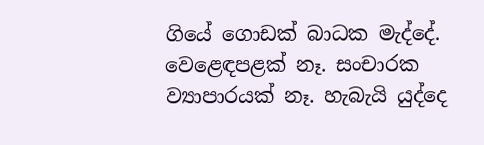ගියේ ගොඩක්‌ බාධක මැද්දේ. වෙළෙඳපළක්‌ නෑ. සංචාරක ව්‍යාපාරයක්‌ නෑ. හැබැයි යුද්දෙ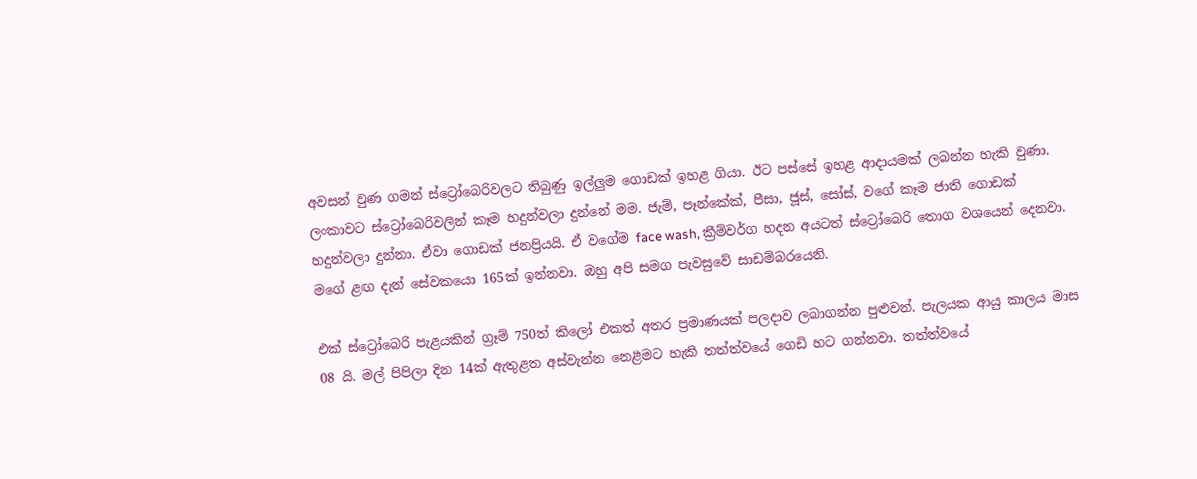අවසන් වුණ ගමන් ස්‌ට්‍රෝබෙරිවලට තිබුණු ඉල්ලුම ගොඩක්‌ ඉහළ ගියා. ඊට පස්‌සේ ඉහළ ආදායමක්‌ ලබන්න හැකි වුණා. ලංකාවට ස්‌ට්‍රෝබෙරිවලින් කෑම හදුන්වලා දුන්නේ මම. ජැම්, පෑන්කේක්‌, පීසා, ජූස්‌, සෝස්‌, වගේ කෑම ජාති ගොඩක්‌ හදුන්වලා දුන්නා. ඒවා ගොඩක්‌ ජනප්‍රියයි. ඒ වගේම face wash, ක්‍රීම්වර්ග හදන අයටත් ස්‌ට්‍රෝබෙරි තොග වශයෙන් දෙනවා. මගේ ළඟ දැන් සේවකයො 165ක්‌ ඉන්නවා. ඔහු අපි සමග පැවසුවේ සාඩම්බරයෙනි.

එක්‌ ස්‌ට්‍රෝබෙරි පැළයකින් ග්‍රෑම් 750ත් කිලෝ එකත් අතර ප්‍රමාණයක්‌ පලදාව ලබාගන්න පුළුවන්. පැලයක ආයු කාලය මාස 08 යි. මල් පිපිලා දින 14ක්‌ ඇතුළත අස්‌වැන්න නෙළීමට හැකි තත්ත්වයේ ගෙඩි හට ගන්නවා. තත්ත්වයේ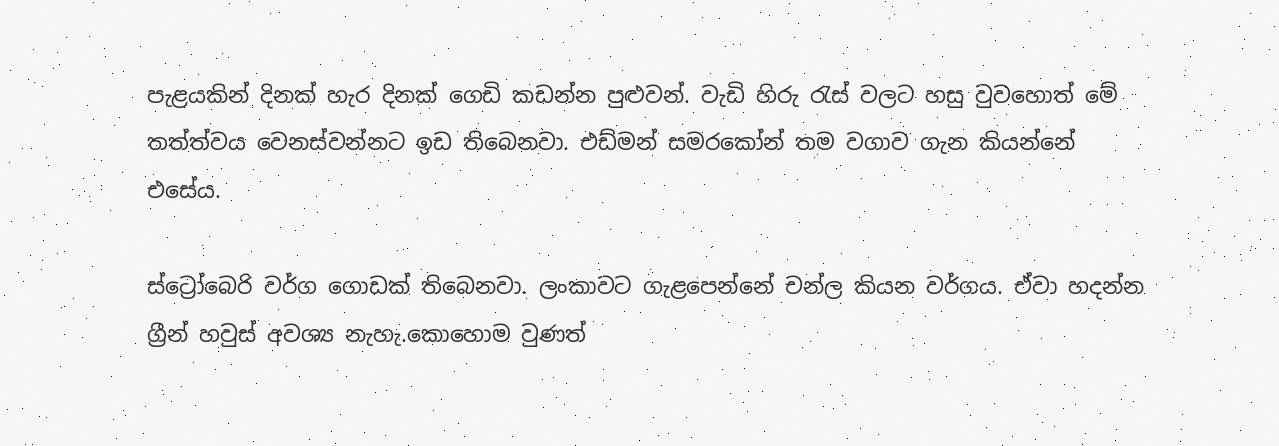පැළයකින් දිනක්‌ හැර දිනක්‌ ගෙඩි කඩන්න පුළුවන්. වැඩි හිරු රැස්‌ වලට හසු වුවහොත් මේ තත්ත්වය වෙනස්‌වන්නට ඉඩ තිබෙනවා. එඩ්මන් සමරකෝන් තම වගාව ගැන කියන්නේ එසේය.

ස්‌ට්‍රෝබෙරි වර්ග ගොඩක්‌ තිබෙනවා. ලංකාවට ගැළපෙන්නේ චන්ල කියන වර්ගය. ඒවා හදන්න ග්‍රීන් හවුස්‌ අවශ්‍ය නැහැ.කොහොම වුණත්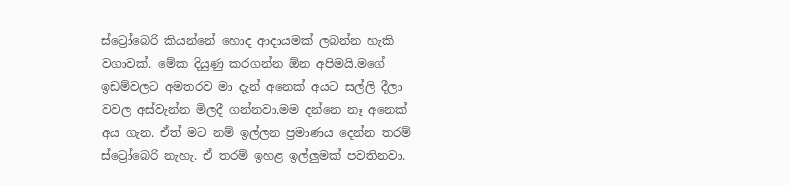ස්‌ට්‍රෝබෙරි කියන්නේ හොද ආදායමක්‌ ලබන්න හැකි වගාවක්‌. මේක දියුණු කරගන්න ඕන අපිමයි.මගේ ඉඩම්වලට අමතරව මා දැන් අනෙක්‌ අයට සල්ලි දීලා වවල අස්‌වැන්න මිලදී ගන්නවා.මම දන්නෙ නෑ අනෙක්‌ අය ගැන. ඒත් මට නම් ඉල්ලන ප්‍රමාණය දෙන්න තරම් ස්‌ට්‍රෝබෙරි නැහැ. ඒ තරම් ඉහළ ඉල්ලුමක්‌ පවතිනවා.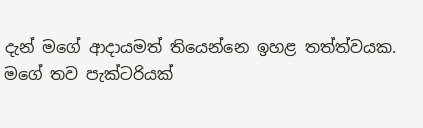දැන් මගේ ආදායමත් තියෙන්නෙ ඉහළ තත්ත්වයක. මගේ තව පැක්‌ටරියක්‌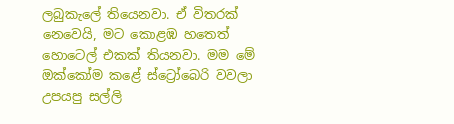ලබුකැලේ තියෙනවා. ඒ විතරක්‌ නෙවෙයි, මට කොළඹ හතෙත් හොටෙල් එකක්‌ තියනවා. මම මේ ඔක්‌කෝම කළේ ස්‌ට්‍රෝබෙරි වවලා උපයපු සල්ලි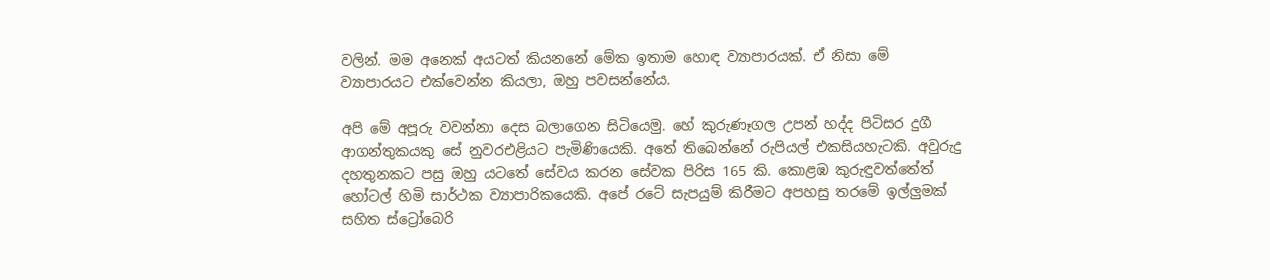වලින්. මම අනෙක්‌ අයටත් කියනනේ මේක ඉතාම හොඳ ව්‍යාපාරයක්‌. ඒ නිසා මේ ව්‍යාපාරයට එක්‌වෙන්න කියලා, ඔහු පවසන්නේය.

අපි මේ අපූරු වවන්නා දෙස බලාගෙන සිටියෙමු. හේ කුරුණෑගල උපන් හද්ද පිටිසර දුගී ආගන්තුකයකු සේ නුවරඑළියට පැමිණියෙකි. අතේ තිබෙන්නේ රුපියල් එකසියහැටකි. අවුරුදු දහතුනකට පසු ඔහු යටතේ සේවය කරන සේවක පිරිස 165 කි. කොළඹ කුරුඳුවත්තේත් හෝටල් හිමි සාර්ථක ව්‍යාපාරිකයෙකි. අපේ රටේ සැපයුම් කිරීමට අපහසු තරමේ ඉල්ලුමක්‌ සහිත ස්‌ට්‍රෝබෙරි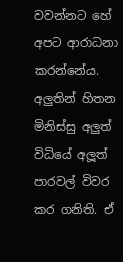වවන්නට හේ අපට ආරාධනා කරන්නේය. අලුතින් හිතන මිනිස්‌සු අලුත් විධියේ අලූත් පාරවල් විවර කර ගනිති. ඒ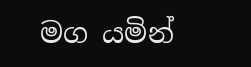මග යමින්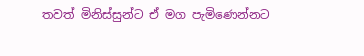තවත් මිනිස්‌සුන්ට ඒ මග පැමිණෙන්නට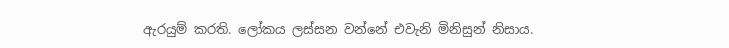ඇරයුම් කරති. ලෝකය ලස්‌සන වන්නේ එවැනි මිනිසුන් නිසාය.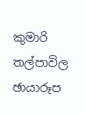කුමාරි තල්පාවිල
ඡායාරූප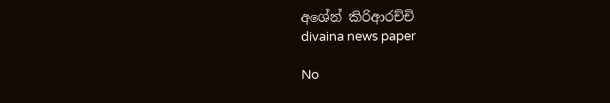අශේන් කිරිආරච්චි
divaina news paper

No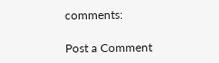comments:

Post a Comment